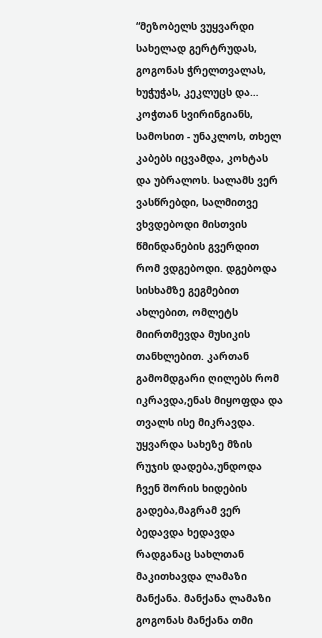“მეზობელს ვუყვარდი სახელად გერტრუდას, გოგონას ჭრელთვალას, ხუჭუჭას, კეკლუცს და… კოჭთან სვირინგიანს, სამოსით - უნაკლოს, თხელ კაბებს იცვამდა, კოხტას და უბრალოს. სალამს ვერ ვასწრებდი, სალმითვე ვხვდებოდი მისთვის წმინდანების გვერდით რომ ვდგებოდი. დგებოდა სისხამზე გეგმებით ახლებით, ომლეტს მიირთმევდა მუსიკის თანხლებით. კართან გამომდგარი ღილებს რომ იკრავდა,ენას მიყოფდა და თვალს ისე მიკრავდა. უყვარდა სახეზე მზის რუჯის დადება,უნდოდა ჩვენ შორის ხიდების გადება,მაგრამ ვერ ბედავდა ხედავდა რადგანაც სახლთან მაკითხავდა ლამაზი მანქანა. მანქანა ლამაზი გოგონას მანქანა თმი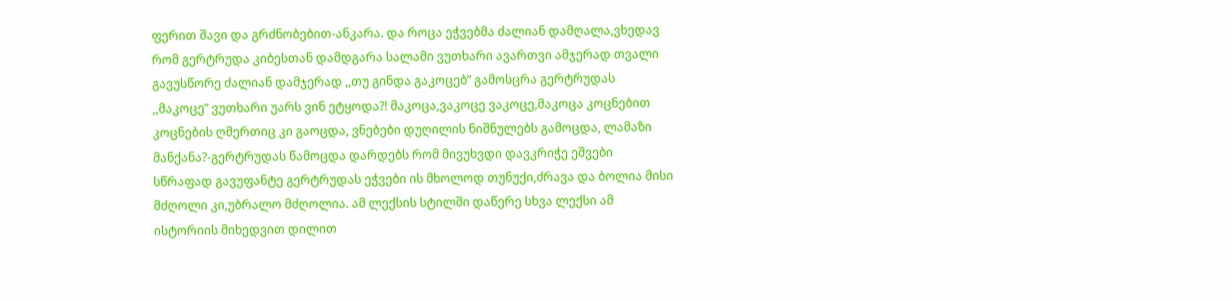ფერით შავი და გრძნობებით-ანკარა. და როცა ეჭვებმა ძალიან დამღალა,ვხედავ რომ გერტრუდა კიბესთან დამდგარა სალამი ვუთხარი ავართვი ამჯერად თვალი გავუსწორე ძალიან დამჯერად ,,თუ გინდა გაკოცებ” გამოსცრა გერტრუდას ,,მაკოცე” ვუთხარი უარს ვინ ეტყოდა?! მაკოცა,ვაკოცე ვაკოცე,მაკოცა კოცნებით კოცნების ღმერთიც კი გაოცდა, ვნებები დუღილის ნიშნულებს გამოცდა, ლამაზი მანქანა?-გერტრუდას წამოცდა დარდებს რომ მივუხვდი დავკრიჭე ეშვები სწრაფად გავუფანტე გერტრუდას ეჭვები ის მხოლოდ თუნუქი,ძრავა და ბოლია მისი მძღოლი კი,უბრალო მძღოლია. ამ ლექსის სტილში დაწერე სხვა ლექსი ამ ისტორიის მიხედვით დილით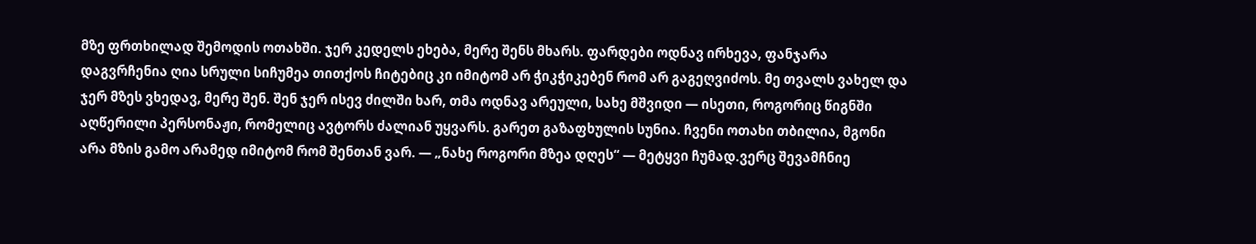მზე ფრთხილად შემოდის ოთახში. ჯერ კედელს ეხება, მერე შენს მხარს. ფარდები ოდნავ ირხევა, ფანჯარა დაგვრჩენია ღია სრული სიჩუმეა თითქოს ჩიტებიც კი იმიტომ არ ჭიკჭიკებენ რომ არ გაგეღვიძოს. მე თვალს ვახელ და ჯერ მზეს ვხედავ, მერე შენ. შენ ჯერ ისევ ძილში ხარ, თმა ოდნავ არეული, სახე მშვიდი — ისეთი, როგორიც წიგნში აღწერილი პერსონაჟი, რომელიც ავტორს ძალიან უყვარს. გარეთ გაზაფხულის სუნია. ჩვენი ოთახი თბილია, მგონი არა მზის გამო არამედ იმიტომ რომ შენთან ვარ. — „ნახე როგორი მზეა დღეს“ — მეტყვი ჩუმად.ვერც შევამჩნიე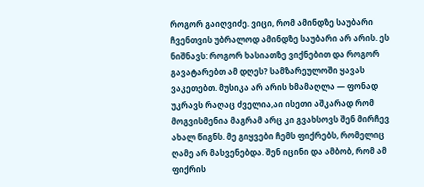როგორ გაიღვიძე. ვიცი, რომ ამინდზე საუბარი ჩვენთვის უბრალოდ ამინდზე საუბარი არ არის. ეს ნიშნავს: როგორ ხასიათზე ვიქნებით და როგორ გავატარებთ ამ დღეს? სამზარეულოში ყავას ვაკეთებთ. მუსიკა არ არის ხმამაღლა — ფონად უკრავს რაღაც ძველია,აი ისეთი აშკარად რომ მოგვისმენია მაგრამ არც კი გვახსოვს შენ მირჩევ ახალ წიგნს. მე გიყვები ჩემს ფიქრებს, რომელიც ღამე არ მასვენებდა. შენ იცინი და ამბობ, რომ ამ ფიქრის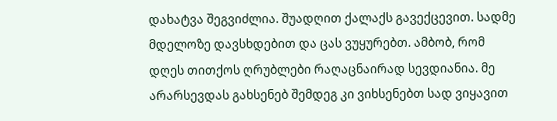დახატვა შეგვიძლია. შუადღით ქალაქს გავექცევით. სადმე მდელოზე დავსხდებით და ცას ვუყურებთ. ამბობ, რომ დღეს თითქოს ღრუბლები რაღაცნაირად სევდიანია. მე არარსევდას გახსენებ შემდეგ კი ვიხსენებთ სად ვიყავით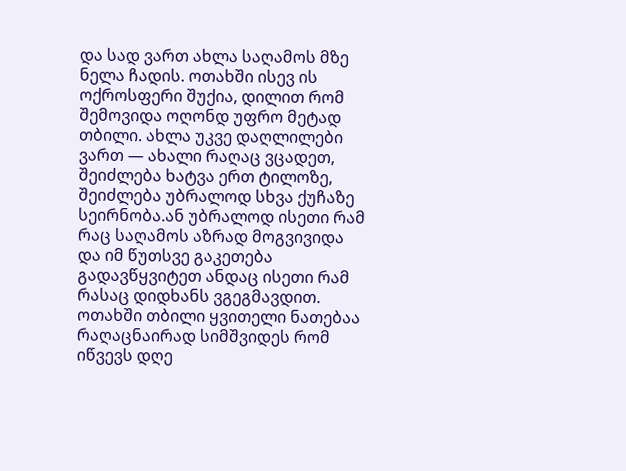და სად ვართ ახლა საღამოს მზე ნელა ჩადის. ოთახში ისევ ის ოქროსფერი შუქია, დილით რომ შემოვიდა ოღონდ უფრო მეტად თბილი. ახლა უკვე დაღლილები ვართ — ახალი რაღაც ვცადეთ, შეიძლება ხატვა ერთ ტილოზე, შეიძლება უბრალოდ სხვა ქუჩაზე სეირნობა.ან უბრალოდ ისეთი რამ რაც საღამოს აზრად მოგვივიდა და იმ წუთსვე გაკეთება გადავწყვიტეთ ანდაც ისეთი რამ რასაც დიდხანს ვგეგმავდით. ოთახში თბილი ყვითელი ნათებაა რაღაცნაირად სიმშვიდეს რომ იწვევს დღე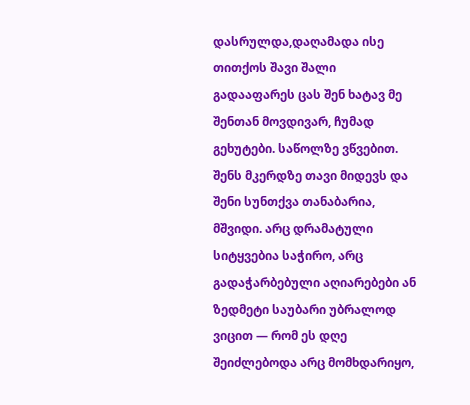დასრულდა,დაღამადა ისე თითქოს შავი შალი გადააფარეს ცას შენ ხატავ მე შენთან მოვდივარ, ჩუმად გეხუტები. საწოლზე ვწვებით. შენს მკერდზე თავი მიდევს და შენი სუნთქვა თანაბარია, მშვიდი. არც დრამატული სიტყვებია საჭირო, არც გადაჭარბებული აღიარებები ან ზედმეტი საუბარი უბრალოდ ვიცით — რომ ეს დღე შეიძლებოდა არც მომხდარიყო,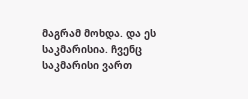მაგრამ მოხდა. და ეს საკმარისია. ჩვენც საკმარისი ვართ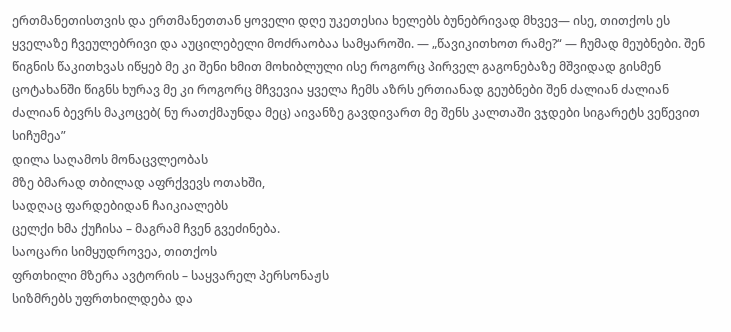ერთმანეთისთვის და ერთმანეთთან ყოველი დღე უკეთესია ხელებს ბუნებრივად მხვევ— ისე, თითქოს ეს ყველაზე ჩვეულებრივი და აუცილებელი მოძრაობაა სამყაროში. — „წავიკითხოთ რამე?“ — ჩუმად მეუბნები. შენ წიგნის წაკითხვას იწყებ მე კი შენი ხმით მოხიბლული ისე როგორც პირველ გაგონებაზე მშვიდად გისმენ ცოტახანში წიგნს ხურავ მე კი როგორც მჩვევია ყველა ჩემს აზრს ერთიანად გეუბნები შენ ძალიან ძალიან ძალიან ბევრს მაკოცებ( ნუ რათქმაუნდა მეც) აივანზე გავდივართ მე შენს კალთაში ვჯდები სიგარეტს ვეწევით სიჩუმეა”
დილა საღამოს მონაცვლეობას
მზე ბმარად თბილად აფრქვევს ოთახში,
სადღაც ფარდებიდან ჩაიკიალებს
ცელქი ხმა ქუჩისა – მაგრამ ჩვენ გვეძინება.
საოცარი სიმყუდროვეა, თითქოს
ფრთხილი მზერა ავტორის – საყვარელ პერსონაჟს
სიზმრებს უფრთხილდება და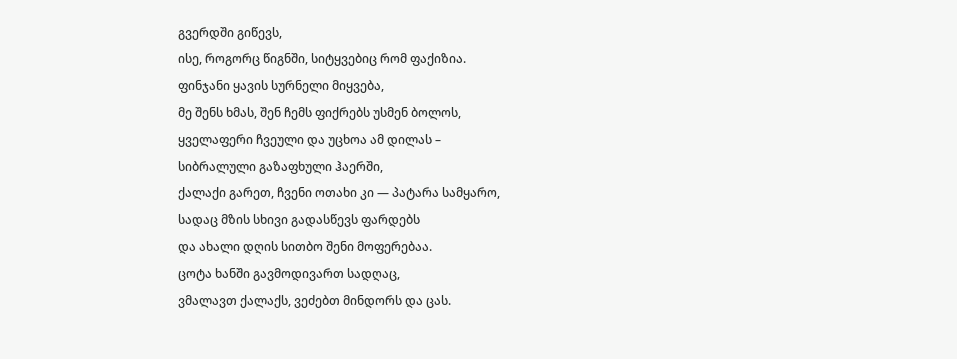გვერდში გიწევს,
ისე, როგორც წიგნში, სიტყვებიც რომ ფაქიზია.
ფინჯანი ყავის სურნელი მიყვება,
მე შენს ხმას, შენ ჩემს ფიქრებს უსმენ ბოლოს,
ყველაფერი ჩვეული და უცხოა ამ დილას –
სიბრალული გაზაფხული ჰაერში,
ქალაქი გარეთ, ჩვენი ოთახი კი — პატარა სამყარო,
სადაც მზის სხივი გადასწევს ფარდებს
და ახალი დღის სითბო შენი მოფერებაა.
ცოტა ხანში გავმოდივართ სადღაც,
ვმალავთ ქალაქს, ვეძებთ მინდორს და ცას.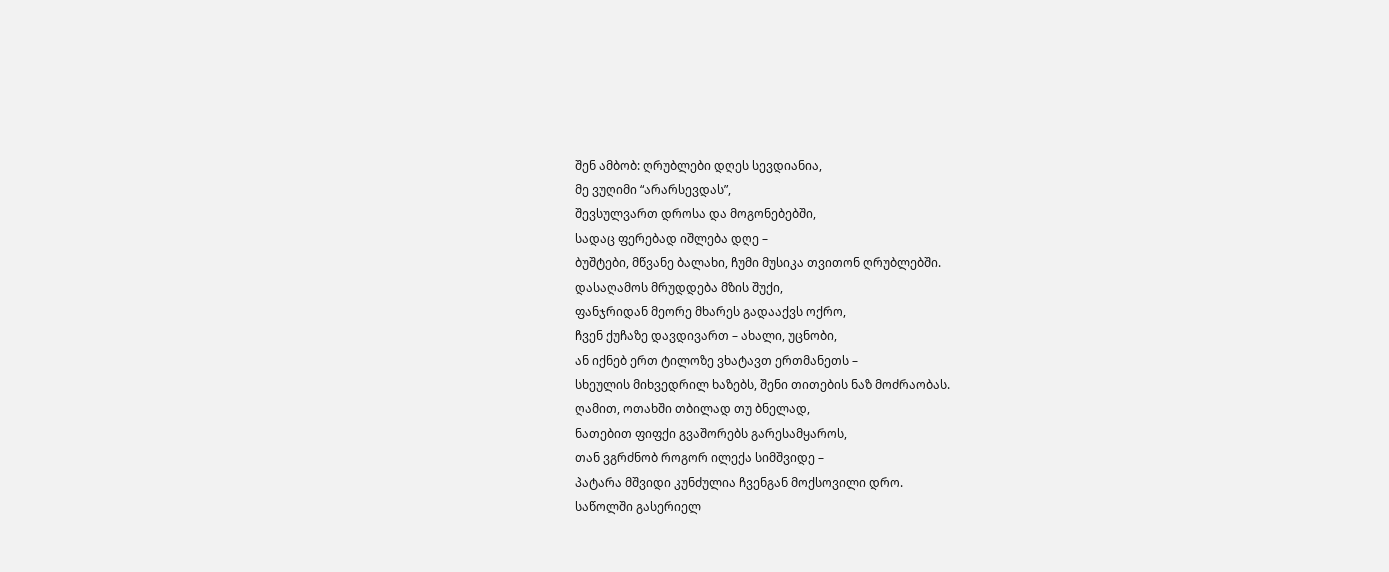შენ ამბობ: ღრუბლები დღეს სევდიანია,
მე ვუღიმი “არარსევდას”,
შევსულვართ დროსა და მოგონებებში,
სადაც ფერებად იშლება დღე –
ბუშტები, მწვანე ბალახი, ჩუმი მუსიკა თვითონ ღრუბლებში.
დასაღამოს მრუდდება მზის შუქი,
ფანჯრიდან მეორე მხარეს გადააქვს ოქრო,
ჩვენ ქუჩაზე დავდივართ – ახალი, უცნობი,
ან იქნებ ერთ ტილოზე ვხატავთ ერთმანეთს –
სხეულის მიხვედრილ ხაზებს, შენი თითების ნაზ მოძრაობას.
ღამით, ოთახში თბილად თუ ბნელად,
ნათებით ფიფქი გვაშორებს გარესამყაროს,
თან ვგრძნობ როგორ ილექა სიმშვიდე –
პატარა მშვიდი კუნძულია ჩვენგან მოქსოვილი დრო.
საწოლში გასერიელ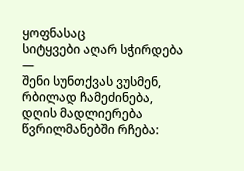ყოფნასაც
სიტყვები აღარ სჭირდება —
შენი სუნთქვას ვუსმენ, რბილად ჩამეძინება,
დღის მადლიერება წვრილმანებში რჩება: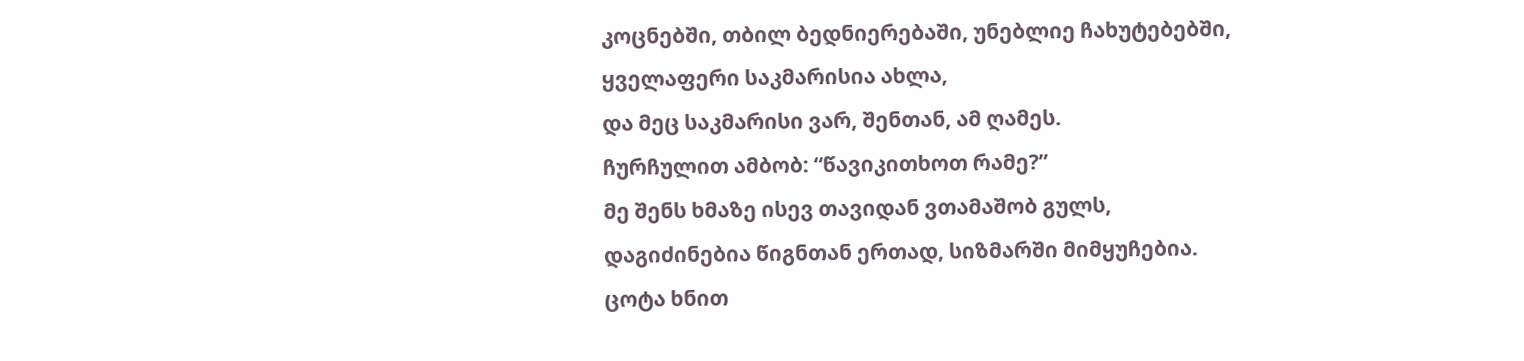კოცნებში, თბილ ბედნიერებაში, უნებლიე ჩახუტებებში,
ყველაფერი საკმარისია ახლა,
და მეც საკმარისი ვარ, შენთან, ამ ღამეს.
ჩურჩულით ამბობ: “წავიკითხოთ რამე?”
მე შენს ხმაზე ისევ თავიდან ვთამაშობ გულს,
დაგიძინებია წიგნთან ერთად, სიზმარში მიმყუჩებია.
ცოტა ხნით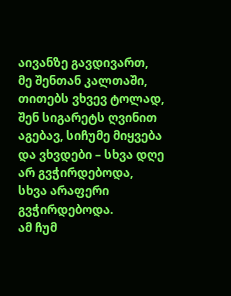აივანზე გავდივართ,
მე შენთან კალთაში, თითებს ვხვევ ტოლად,
შენ სიგარეტს ღვინით აგებავ, სიჩუმე მიყვება
და ვხვდები – სხვა დღე არ გვჭირდებოდა,
სხვა არაფერი გვჭირდებოდა.
ამ ჩუმ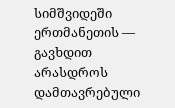სიმშვიდეში ერთმანეთის — გავხდით არასდროს დამთავრებული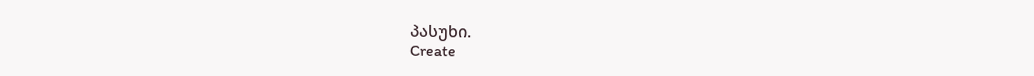პასუხი.
Create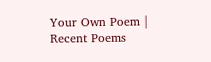Your Own Poem |
Recent Poems